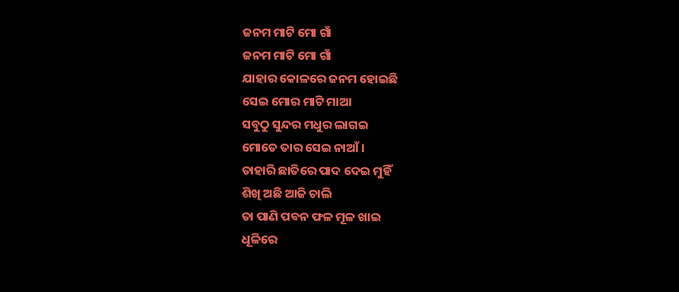ଜନମ ମାଟି ମୋ ଗାଁ
ଜନମ ମାଟି ମୋ ଗାଁ
ଯାହାର କୋଳରେ ଜନମ ହୋଇଛି
ସେଇ ମୋର ମାଟି ମାଆ
ସବୁଠୁ ସୁନ୍ଦର ମଧୁର ଲାଗଇ
ମୋତେ ତାର ସେଇ ନାଆଁ ।
ତାହାରି ଛାତିରେ ପାଦ ଦେଇ ମୁହିଁ
ଶିଖି ଅଛି ଆଜି ଚାଲି
ତା ପାଣି ପବନ ଫଳ ମୂଳ ଖାଇ
ଧୂଳିରେ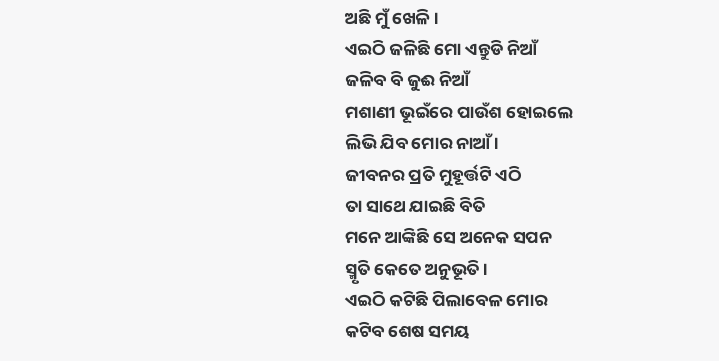ଅଛି ମୁଁ ଖେଳି ।
ଏଇଠି ଜଳିଛି ମୋ ଏନ୍ତୁଡି ନିଆଁ
ଜଳିବ ବି ଜୁଈ ନିଆଁ
ମଶାଣୀ ଭୂଇଁରେ ପାଉଁଶ ହୋଇଲେ
ଲିଭି ଯିବ ମୋର ନାଆଁ ।
ଜୀବନର ପ୍ରତି ମୁହୂର୍ତ୍ତଟି ଏଠି
ତା ସାଥେ ଯାଇଛି ବିତି
ମନେ ଆଙ୍କିଛି ସେ ଅନେକ ସପନ
ସ୍ମୃତି କେତେ ଅନୁଭୂତି ।
ଏଇଠି କଟିଛି ପିଲାବେଳ ମୋର
କଟିବ ଶେଷ ସମୟ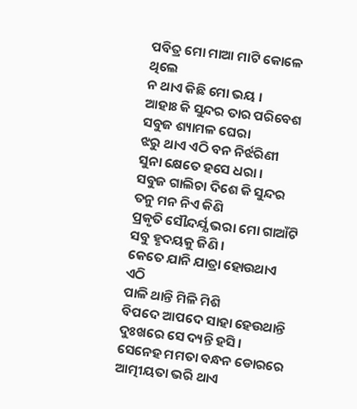ପବିତ୍ର ମୋ ମାଆ ମାଟି କୋଳେ ଥିଲେ
ନ ଥାଏ କିଛି ମୋ ଭୟ ।
ଆହାଃ କି ସୁନ୍ଦର ତାର ପରିବେଶ
ସବୁଜ ଶ୍ୟାମଳ ଘେରା
ଝରୁ ଥାଏ ଏଠି ବନ ନିର୍ଝରିଣୀ
ସୁନା କ୍ଷେତେ ହସେ ଧରା ।
ସବୁଜ ଗାଲିଚା ଦିଶେ କି ସୁନ୍ଦର
ତନୁ ମନ ନିଏ କିଣି
ପ୍ରକୃତି ସୌନ୍ଦର୍ଯ୍ଯ ଭରା ମୋ ଗାଆଁଟି
ସବୁ ହୃଦୟକୁ ଜିଣି ।
କେତେ ଯାନି ଯାତ୍ରା ହୋଉଥାଏ ଏଠି
ପାଳି ଥାନ୍ତି ମିଳି ମିଶି
ବିପଦେ ଆପଦେ ସାହା ହେଉଥାନ୍ତି
ଦୁଃଖରେ ସେ ଦ୍ୟନ୍ତି ହସି ।
ସେନେହ ମମତା ବନ୍ଧନ ଡୋରରେ
ଆତ୍ମୀୟତା ଭରି ଥାଏ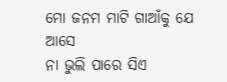ମୋ ଜନମ ମାଟି ଗାଆଁକୁ ଯେ ଆସେ
ନା ଭୁଲି ପାରେ ସିଏ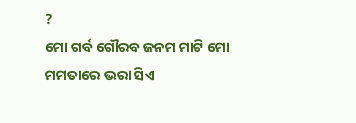?
ମୋ ଗର୍ବ ଗୌରବ ଜନମ ମାଟି ମୋ
ମମତାରେ ଭରା ସିଏ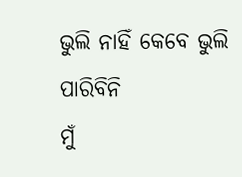ଭୁଲି ନାହିଁ କେବେ ଭୁଲି ପାରିବିନି
ମୁଁ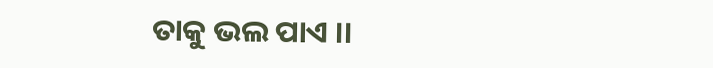ତାକୁ ଭଲ ପାଏ ।।